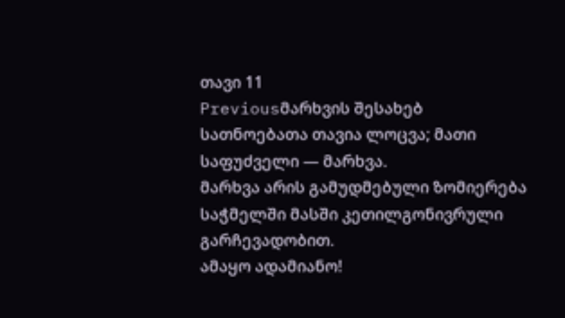თავი 11
Previousმარხვის შესახებ
სათნოებათა თავია ლოცვა; მათი საფუძველი — მარხვა.
მარხვა არის გამუდმებული ზომიერება საჭმელში მასში კეთილგონივრული გარჩევადობით.
ამაყო ადამიანო!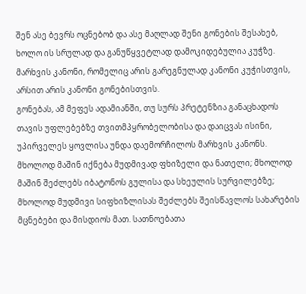შენ ასე ბევრს ოცნებობ და ასე მაღლად შენი გონების შესახებ, ხოლო ის სრულად და განუწყვეტლად დამოკიდებულია კუჭზე.
მარხვის კანონი, რომელიც არის გარეგნულად კანონი კუჭისთვის, არსით არის კანონი გონებისთვის.
გონებას, ამ მეფეს ადამიანში, თუ სურს პრეტენზია განაცხადოს თავის უფლებებზე თვითმპყრობელობისა და დაიცვას ისინი, უპირველეს ყოვლისა უნდა დაემორჩილოს მარხვის კანონს. მხოლოდ მაშინ იქნება მუდმივად ფხიზელი და ნათელი; მხოლოდ მაშინ შეძლებს იბატონოს გულისა და სხეულის სურვილებზე; მხოლოდ მუდმივი სიფხიზლისას შეძლებს შეისწავლოს სახარების მცნებები და მისდიოს მათ. სათნოებათა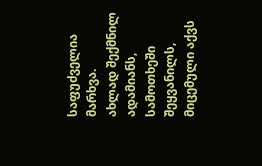საფუძველია მარხვა.
ახლად შექმნილ ადამიანს, სამოთხეში შეყვანილს, მიცემული აქვს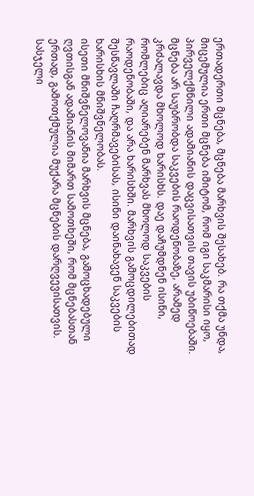ერთადერთი მცნება, მცნება მარხვის შესახებ. რა თქმა უნდა, მიცემულია ერთი მცნება იმიტომ, რომ იგი საკმარისი იყო, პირველქმნილი ადამიანის დაცვისათვის თავის უბიწოებაში.
მცნება არ საუბრობდა საკვების რაოდენობაზე, არამედ კრძალავდა მხოლოდ ხარისხს. დაე დაჩუმდნენ ისინი, რომლებიც აღიარებენ მარხვას მხოლოდ საკვების რაოდენობაში, და არა ხარისხში. მარხვის გამოცდილებითად შესწავლაში ჩაღრმავებისას, ისინი დაინახავენ საკვების ხარისხის მნიშვნელობას.
ისეთი მნიშვნელოვანია მარხვის მცნება, გამოცხადებული ღვთისგან ადამიანის მიმართ სამოთხეში, რომ მცნებასთან ერთად, გამოთქმულია მუქარა მცნების დარღვევისათვის. სასჯელი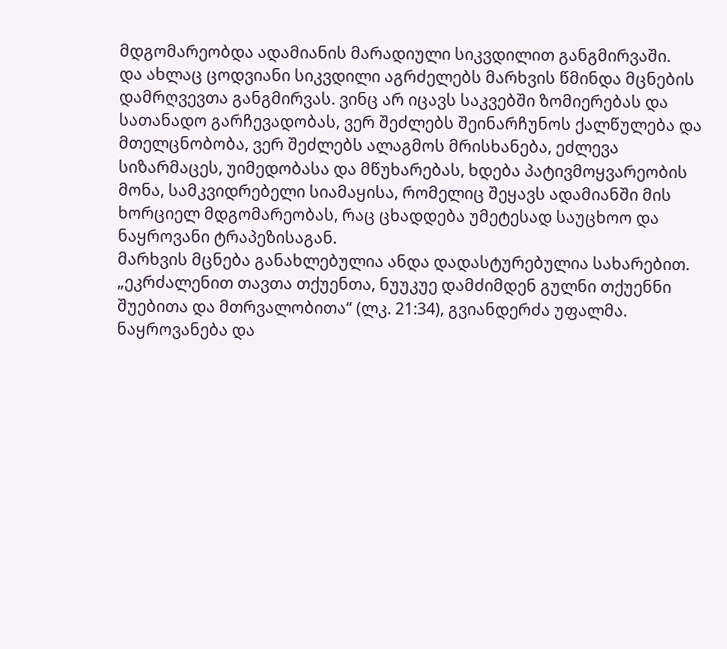მდგომარეობდა ადამიანის მარადიული სიკვდილით განგმირვაში.
და ახლაც ცოდვიანი სიკვდილი აგრძელებს მარხვის წმინდა მცნების დამრღვევთა განგმირვას. ვინც არ იცავს საკვებში ზომიერებას და სათანადო გარჩევადობას, ვერ შეძლებს შეინარჩუნოს ქალწულება და მთელცნობობა, ვერ შეძლებს ალაგმოს მრისხანება, ეძლევა სიზარმაცეს, უიმედობასა და მწუხარებას, ხდება პატივმოყვარეობის მონა, სამკვიდრებელი სიამაყისა, რომელიც შეყავს ადამიანში მის ხორციელ მდგომარეობას, რაც ცხადდება უმეტესად საუცხოო და ნაყროვანი ტრაპეზისაგან.
მარხვის მცნება განახლებულია ანდა დადასტურებულია სახარებით. „ეკრძალენით თავთა თქუენთა, ნუუკუე დამძიმდენ გულნი თქუენნი შუებითა და მთრვალობითა“ (ლკ. 21:34), გვიანდერძა უფალმა. ნაყროვანება და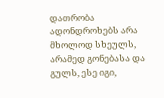დათრობა ადონდროხებს არა მხოლოდ სხეულს, არამედ გონებასა და გულს, ესე იგი,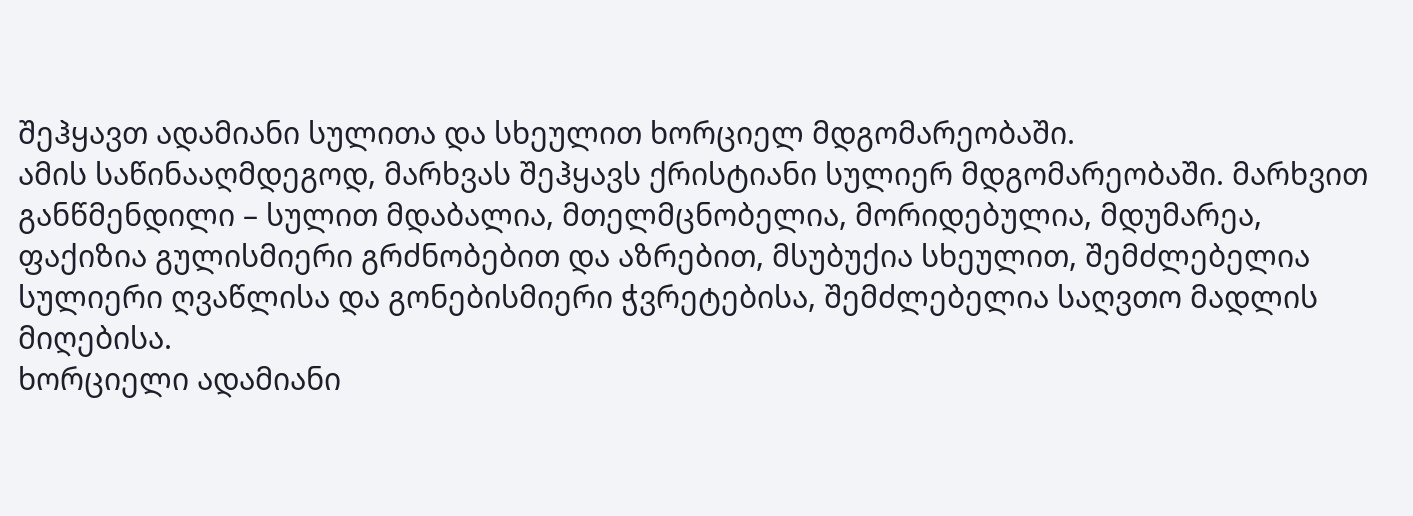შეჰყავთ ადამიანი სულითა და სხეულით ხორციელ მდგომარეობაში.
ამის საწინააღმდეგოდ, მარხვას შეჰყავს ქრისტიანი სულიერ მდგომარეობაში. მარხვით განწმენდილი – სულით მდაბალია, მთელმცნობელია, მორიდებულია, მდუმარეა, ფაქიზია გულისმიერი გრძნობებით და აზრებით, მსუბუქია სხეულით, შემძლებელია სულიერი ღვაწლისა და გონებისმიერი ჭვრეტებისა, შემძლებელია საღვთო მადლის მიღებისა.
ხორციელი ადამიანი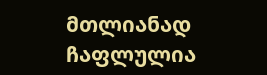მთლიანად ჩაფლულია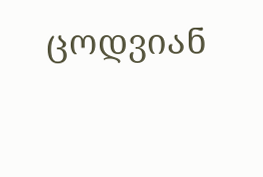ცოდვიან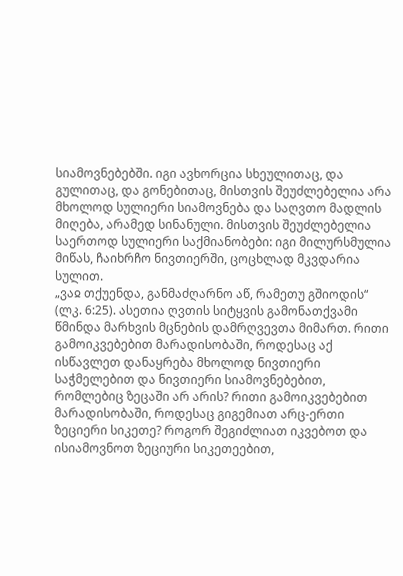სიამოვნებებში. იგი ავხორცია სხეულითაც, და გულითაც, და გონებითაც, მისთვის შეუძლებელია არა მხოლოდ სულიერი სიამოვნება და საღვთო მადლის მიღება, არამედ სინანული. მისთვის შეუძლებელია საერთოდ სულიერი საქმიანობები: იგი მილურსმულია მიწას, ჩაიხრჩო ნივთიერში, ცოცხლად მკვდარია სულით.
„ვაჲ თქუენდა, განმაძღარნო აწ, რამეთუ გშიოდის“ (ლკ. 6:25). ასეთია ღვთის სიტყვის გამონათქვამი წმინდა მარხვის მცნების დამრღვევთა მიმართ. რითი გამოიკვებებით მარადისობაში, როდესაც აქ ისწავლეთ დანაყრება მხოლოდ ნივთიერი საჭმელებით და ნივთიერი სიამოვნებებით, რომლებიც ზეცაში არ არის? რითი გამოიკვებებით მარადისობაში, როდესაც გიგემიათ არც-ერთი ზეციერი სიკეთე? როგორ შეგიძლიათ იკვებოთ და ისიამოვნოთ ზეციური სიკეთეებით,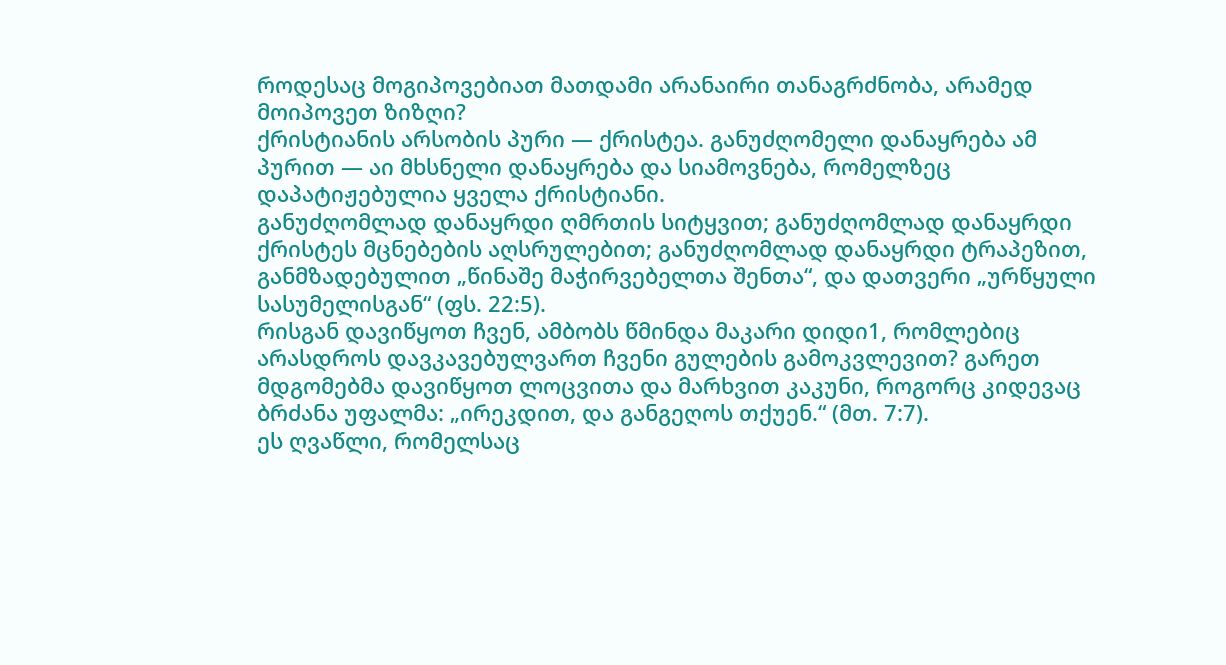როდესაც მოგიპოვებიათ მათდამი არანაირი თანაგრძნობა, არამედ მოიპოვეთ ზიზღი?
ქრისტიანის არსობის პური — ქრისტეა. განუძღომელი დანაყრება ამ პურით — აი მხსნელი დანაყრება და სიამოვნება, რომელზეც დაპატიჟებულია ყველა ქრისტიანი.
განუძღომლად დანაყრდი ღმრთის სიტყვით; განუძღომლად დანაყრდი ქრისტეს მცნებების აღსრულებით; განუძღომლად დანაყრდი ტრაპეზით, განმზადებულით „წინაშე მაჭირვებელთა შენთა“, და დათვერი „ურწყული სასუმელისგან“ (ფს. 22:5).
რისგან დავიწყოთ ჩვენ, ამბობს წმინდა მაკარი დიდი1, რომლებიც არასდროს დავკავებულვართ ჩვენი გულების გამოკვლევით? გარეთ მდგომებმა დავიწყოთ ლოცვითა და მარხვით კაკუნი, როგორც კიდევაც ბრძანა უფალმა: „ირეკდით, და განგეღოს თქუენ.“ (მთ. 7:7).
ეს ღვაწლი, რომელსაც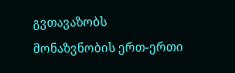გვთავაზობს მონაზვნობის ერთ-ერთი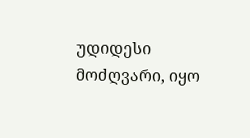უდიდესი მოძღვარი, იყო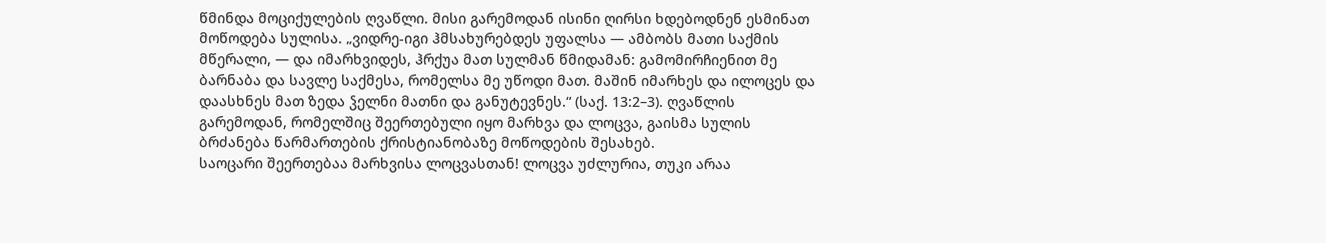წმინდა მოციქულების ღვაწლი. მისი გარემოდან ისინი ღირსი ხდებოდნენ ესმინათ მოწოდება სულისა. „ვიდრე-იგი ჰმსახურებდეს უფალსა — ამბობს მათი საქმის მწერალი, — და იმარხვიდეს, ჰრქუა მათ სულმან წმიდამან: გამომირჩიენით მე ბარნაბა და სავლე საქმესა, რომელსა მე უწოდი მათ. მაშინ იმარხეს და ილოცეს და დაასხნეს მათ ზედა ჴელნი მათნი და განუტევნეს.“ (საქ. 13:2–3). ღვაწლის გარემოდან, რომელშიც შეერთებული იყო მარხვა და ლოცვა, გაისმა სულის ბრძანება წარმართების ქრისტიანობაზე მოწოდების შესახებ.
საოცარი შეერთებაა მარხვისა ლოცვასთან! ლოცვა უძლურია, თუკი არაა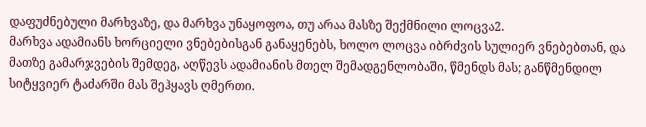დაფუძნებული მარხვაზე, და მარხვა უნაყოფოა, თუ არაა მასზე შექმნილი ლოცვა2.
მარხვა ადამიანს ხორციელი ვნებებისგან განაყენებს, ხოლო ლოცვა იბრძვის სულიერ ვნებებთან, და მათზე გამარჯვების შემდეგ, აღწევს ადამიანის მთელ შემადგენლობაში, წმენდს მას; განწმენდილ სიტყვიერ ტაძარში მას შეჰყავს ღმერთი.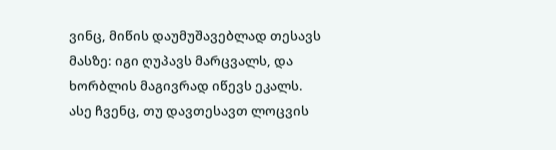ვინც, მიწის დაუმუშავებლად თესავს მასზე: იგი ღუპავს მარცვალს, და ხორბლის მაგივრად იწევს ეკალს. ასე ჩვენც, თუ დავთესავთ ლოცვის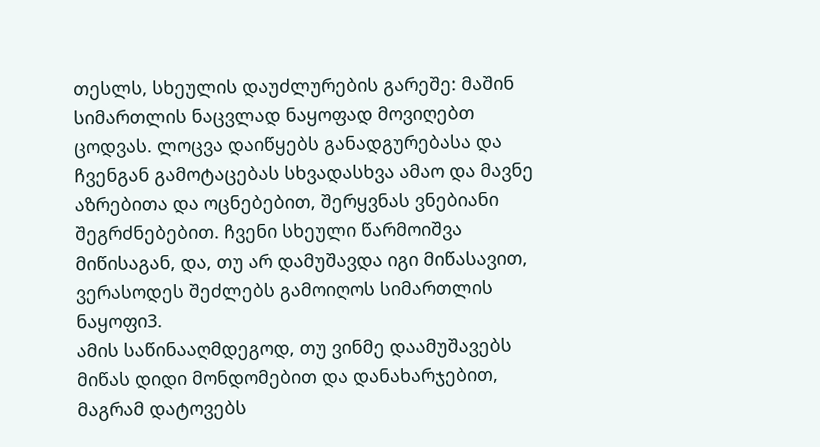თესლს, სხეულის დაუძლურების გარეშე: მაშინ სიმართლის ნაცვლად ნაყოფად მოვიღებთ ცოდვას. ლოცვა დაიწყებს განადგურებასა და ჩვენგან გამოტაცებას სხვადასხვა ამაო და მავნე აზრებითა და ოცნებებით, შერყვნას ვნებიანი შეგრძნებებით. ჩვენი სხეული წარმოიშვა მიწისაგან, და, თუ არ დამუშავდა იგი მიწასავით, ვერასოდეს შეძლებს გამოიღოს სიმართლის ნაყოფი3.
ამის საწინააღმდეგოდ, თუ ვინმე დაამუშავებს მიწას დიდი მონდომებით და დანახარჯებით, მაგრამ დატოვებს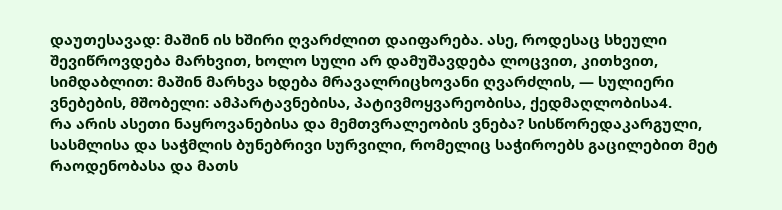დაუთესავად: მაშინ ის ხშირი ღვარძლით დაიფარება. ასე, როდესაც სხეული შევიწროვდება მარხვით, ხოლო სული არ დამუშავდება ლოცვით, კითხვით, სიმდაბლით: მაშინ მარხვა ხდება მრავალრიცხოვანი ღვარძლის, — სულიერი ვნებების, მშობელი: ამპარტავნებისა, პატივმოყვარეობისა, ქედმაღლობისა4.
რა არის ასეთი ნაყროვანებისა და მემთვრალეობის ვნება? სისწორედაკარგული, სასმლისა და საჭმლის ბუნებრივი სურვილი, რომელიც საჭიროებს გაცილებით მეტ რაოდენობასა და მათს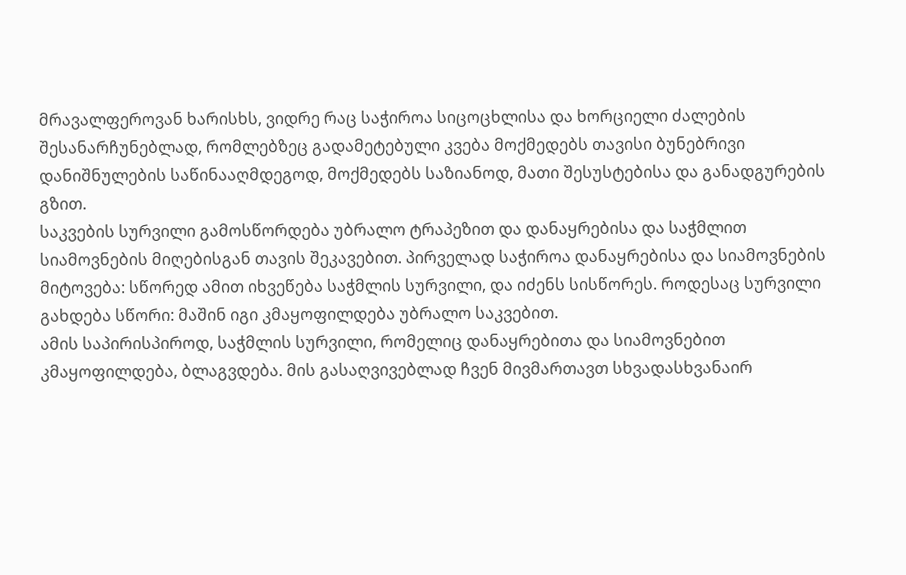მრავალფეროვან ხარისხს, ვიდრე რაც საჭიროა სიცოცხლისა და ხორციელი ძალების შესანარჩუნებლად, რომლებზეც გადამეტებული კვება მოქმედებს თავისი ბუნებრივი დანიშნულების საწინააღმდეგოდ, მოქმედებს საზიანოდ, მათი შესუსტებისა და განადგურების გზით.
საკვების სურვილი გამოსწორდება უბრალო ტრაპეზით და დანაყრებისა და საჭმლით სიამოვნების მიღებისგან თავის შეკავებით. პირველად საჭიროა დანაყრებისა და სიამოვნების მიტოვება: სწორედ ამით იხვეწება საჭმლის სურვილი, და იძენს სისწორეს. როდესაც სურვილი გახდება სწორი: მაშინ იგი კმაყოფილდება უბრალო საკვებით.
ამის საპირისპიროდ, საჭმლის სურვილი, რომელიც დანაყრებითა და სიამოვნებით კმაყოფილდება, ბლაგვდება. მის გასაღვივებლად ჩვენ მივმართავთ სხვადასხვანაირ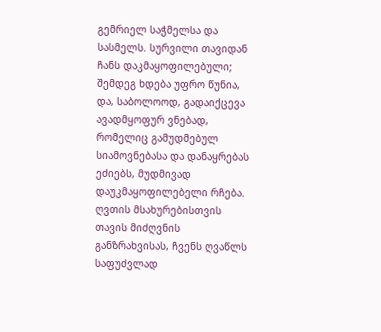გემრიელ საჭმელსა და სასმელს. სურვილი თავიდან ჩანს დაკმაყოფილებული; შემდეგ ხდება უფრო წუნია, და, საბოლოოდ, გადაიქცევა ავადმყოფურ ვნებად, რომელიც გამუდმებულ სიამოვნებასა და დანაყრებას ეძიებს, მუდმივად დაუკმაყოფილებელი რჩება.
ღვთის მსახურებისთვის თავის მიძღვნის განზრახვისას, ჩვენს ღვაწლს საფუძვლად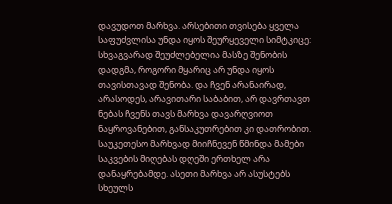დავუდოთ მარხვა. არსებითი თვისება ყველა საფუძვლისა უნდა იყოს შეურყეველი სიმტკიცე: სხვაგვარად შეუძლებელია მასზე შენობის დადგმა, როგორი მყარიც არ უნდა იყოს თავისთავად შენობა. და ჩვენ არანაირად, არასოდეს, არავითარი საბაბით, არ დავრთავთ ნებას ჩვენს თავს მარხვა დავარღვიოთ ნაყროვანებით, განსაკუთრებით კი დათრობით.
საუკეთესო მარხვად მიიჩნევენ წმინდა მამები საკვების მიღებას დღეში ერთხელ არა დანაყრებამდე. ასეთი მარხვა არ ასუსტებს სხეულს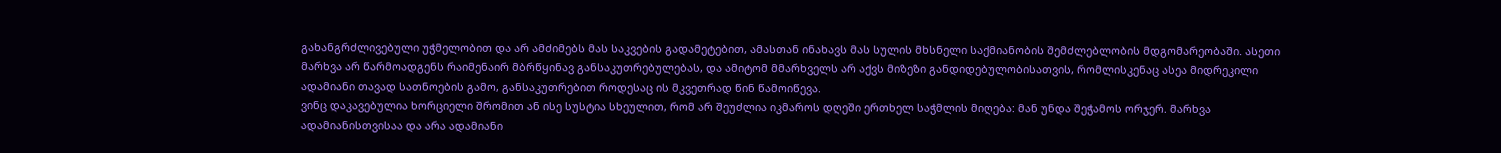გახანგრძლივებული უჭმელობით და არ ამძიმებს მას საკვების გადამეტებით, ამასთან ინახავს მას სულის მხსნელი საქმიანობის შემძლებლობის მდგომარეობაში. ასეთი მარხვა არ წარმოადგენს რაიმენაირ მბრწყინავ განსაკუთრებულებას, და ამიტომ მმარხველს არ აქვს მიზეზი განდიდებულობისათვის, რომლისკენაც ასეა მიდრეკილი ადამიანი თავად სათნოების გამო, განსაკუთრებით როდესაც ის მკვეთრად წინ წამოიწევა.
ვინც დაკავებულია ხორციელი შრომით ან ისე სუსტია სხეულით, რომ არ შეუძლია იკმაროს დღეში ერთხელ საჭმლის მიღება: მან უნდა შეჭამოს ორჯერ. მარხვა ადამიანისთვისაა და არა ადამიანი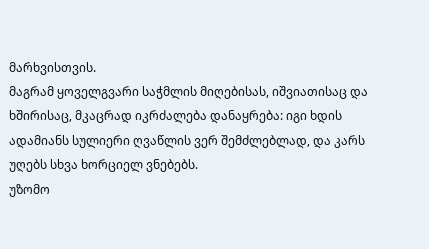მარხვისთვის.
მაგრამ ყოველგვარი საჭმლის მიღებისას, იშვიათისაც და ხშირისაც, მკაცრად იკრძალება დანაყრება: იგი ხდის ადამიანს სულიერი ღვაწლის ვერ შემძლებლად, და კარს უღებს სხვა ხორციელ ვნებებს.
უზომო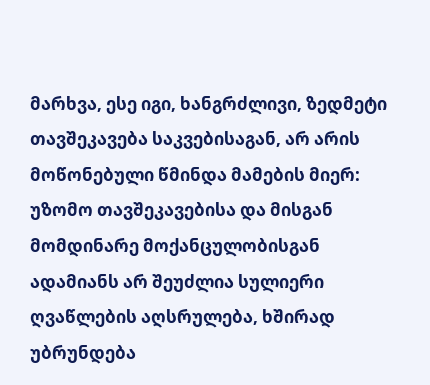მარხვა, ესე იგი, ხანგრძლივი, ზედმეტი თავშეკავება საკვებისაგან, არ არის მოწონებული წმინდა მამების მიერ: უზომო თავშეკავებისა და მისგან მომდინარე მოქანცულობისგან ადამიანს არ შეუძლია სულიერი ღვაწლების აღსრულება, ხშირად უბრუნდება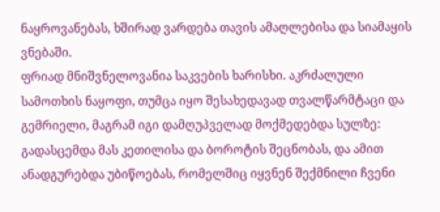ნაყროვანებას, ხშირად ვარდება თავის ამაღლებისა და სიამაყის ვნებაში.
ფრიად მნიშვნელოვანია საკვების ხარისხი. აკრძალული სამოთხის ნაყოფი, თუმცა იყო შესახედავად თვალწარმტაცი და გემრიელი, მაგრამ იგი დამღუპველად მოქმედებდა სულზე: გადასცემდა მას კეთილისა და ბოროტის შეცნობას, და ამით ანადგურებდა უბიწოებას, რომელშიც იყვნენ შექმნილი ჩვენი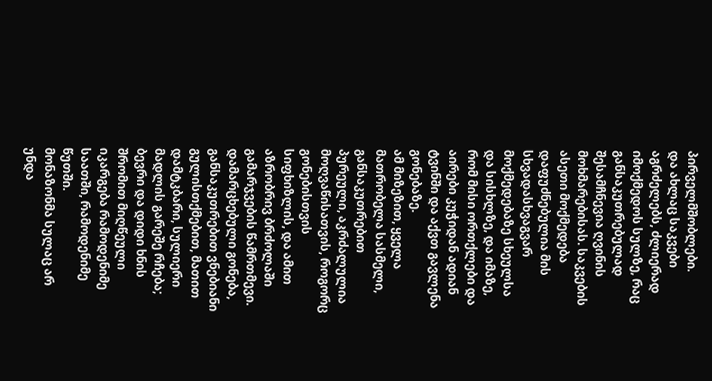პირველმშობლები.
და ახლაც საკვები აგრძელებს, ძლიერად იმოქმედოს სულზე, რაც განსაკუთრებულად შესამჩნევია ღვინის მოხმარებისას. საკვების ასეთი მოქმედება დაფუძნებულია მის სხვადასხვაგვარ მოქმედებაზე სხეულსა და სისხლზე, და იმაზე, რომ მისი ორთქლები და აირები კუჭიდან ადიან ტვინში და აქვთ გავლენა გონებაზე.
ამ მიზეზით, ყველა მათრობელა სასმელი, განსაკუთრებით პურეული, აკრძალულია მოღვაწისათვის, როგორც გონებისთვის სიფხიზლის, და ამით აზრობრივ ბრძოლაში გამარჯვების წამრთმევი. დამარცხებული გონება, განსაკუთრებით ვნებიანი გულისთქმებით, მათით დამტკბარი, სულიერი მადლის გარეშე რჩება; ბევრი და დიდი ხნის შრომით მიღწეული იკარგება რამოდენიმე საათში, რამოდენიმე წუთში.
მონაზონმა სულაც არ უნდა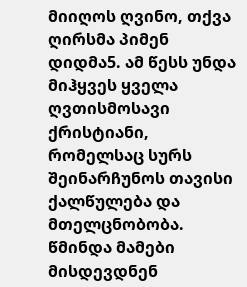მიიღოს ღვინო, თქვა ღირსმა პიმენ დიდმა5. ამ წესს უნდა მიჰყვეს ყველა ღვთისმოსავი ქრისტიანი, რომელსაც სურს შეინარჩუნოს თავისი ქალწულება და მთელცნობობა. წმინდა მამები მისდევდნენ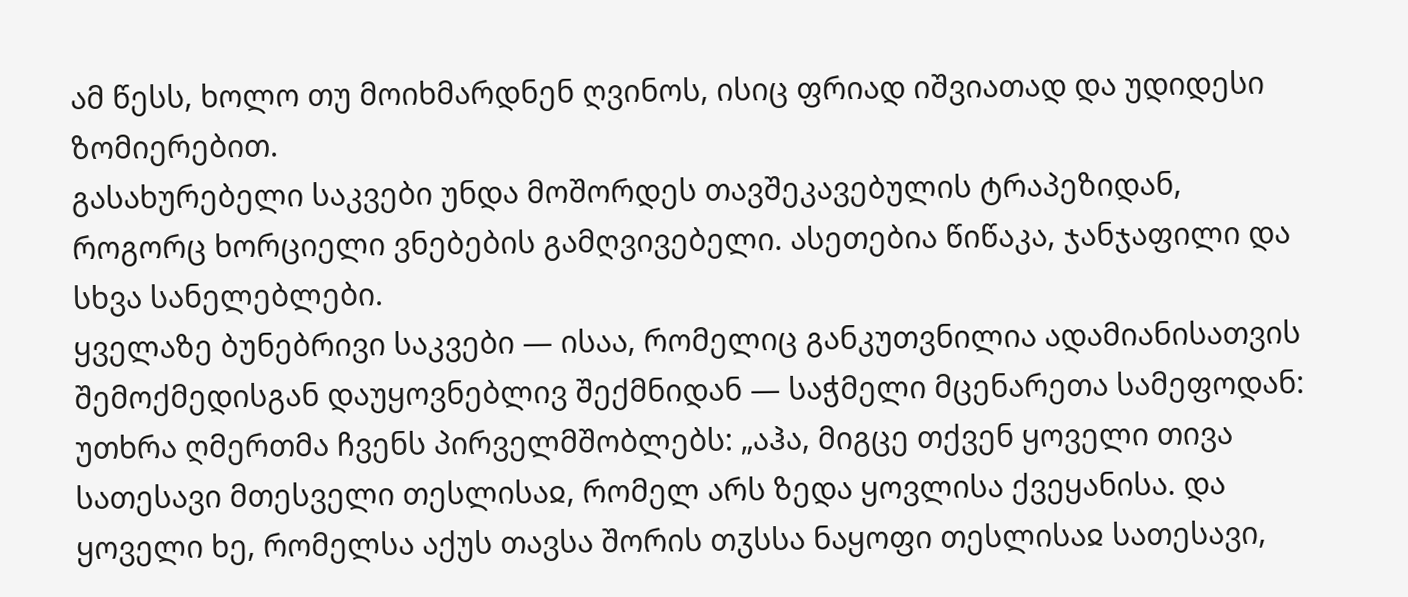ამ წესს, ხოლო თუ მოიხმარდნენ ღვინოს, ისიც ფრიად იშვიათად და უდიდესი ზომიერებით.
გასახურებელი საკვები უნდა მოშორდეს თავშეკავებულის ტრაპეზიდან, როგორც ხორციელი ვნებების გამღვივებელი. ასეთებია წიწაკა, ჯანჯაფილი და სხვა სანელებლები.
ყველაზე ბუნებრივი საკვები — ისაა, რომელიც განკუთვნილია ადამიანისათვის შემოქმედისგან დაუყოვნებლივ შექმნიდან — საჭმელი მცენარეთა სამეფოდან: უთხრა ღმერთმა ჩვენს პირველმშობლებს: „აჰა, მიგცე თქვენ ყოველი თივა სათესავი მთესველი თესლისაჲ, რომელ არს ზედა ყოვლისა ქვეყანისა. და ყოველი ხე, რომელსა აქუს თავსა შორის თჳსსა ნაყოფი თესლისაჲ სათესავი,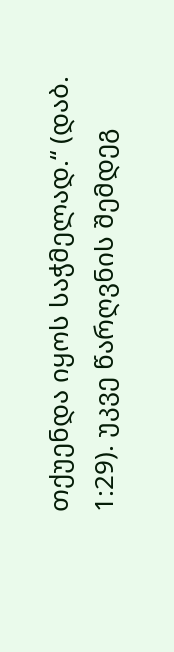თქუენდა იყოს საჭმელად.“ (დაბ. 1:29). უკვე წარღვნის შემდეგ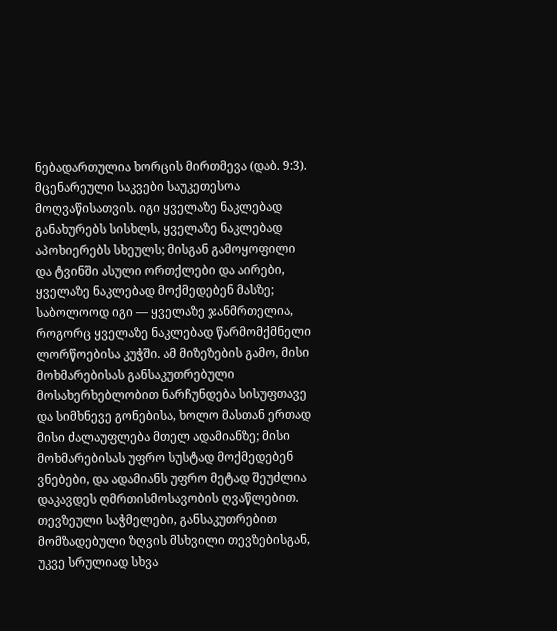ნებადართულია ხორცის მირთმევა (დაბ. 9:3).
მცენარეული საკვები საუკეთესოა მოღვაწისათვის. იგი ყველაზე ნაკლებად განახურებს სისხლს, ყველაზე ნაკლებად აპოხიერებს სხეულს; მისგან გამოყოფილი და ტვინში ასული ორთქლები და აირები, ყველაზე ნაკლებად მოქმედებენ მასზე; საბოლოოდ იგი — ყველაზე ჯანმრთელია, როგორც ყველაზე ნაკლებად წარმომქმნელი ლორწოებისა კუჭში. ამ მიზეზების გამო, მისი მოხმარებისას განსაკუთრებული მოსახერხებლობით ნარჩუნდება სისუფთავე და სიმხნევე გონებისა, ხოლო მასთან ერთად მისი ძალაუფლება მთელ ადამიანზე; მისი მოხმარებისას უფრო სუსტად მოქმედებენ ვნებები, და ადამიანს უფრო მეტად შეუძლია დაკავდეს ღმრთისმოსავობის ღვაწლებით.
თევზეული საჭმელები, განსაკუთრებით მომზადებული ზღვის მსხვილი თევზებისგან, უკვე სრულიად სხვა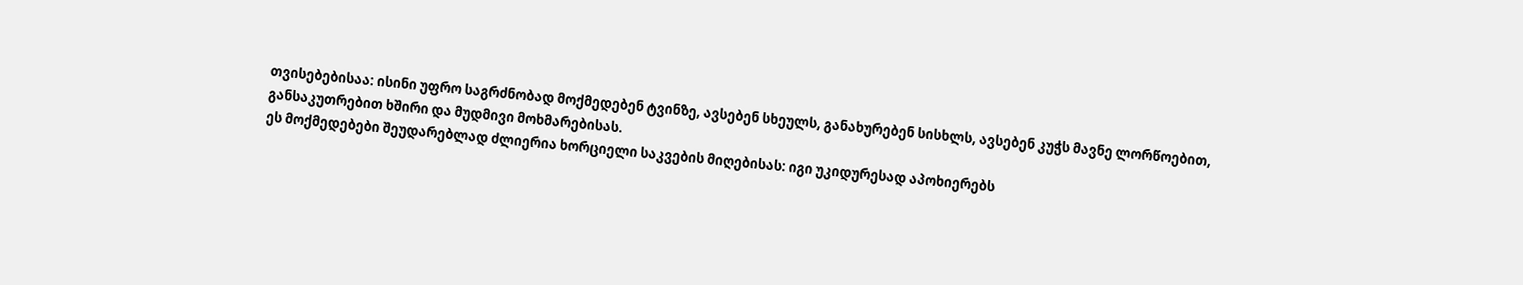თვისებებისაა: ისინი უფრო საგრძნობად მოქმედებენ ტვინზე, ავსებენ სხეულს, განახურებენ სისხლს, ავსებენ კუჭს მავნე ლორწოებით, განსაკუთრებით ხშირი და მუდმივი მოხმარებისას.
ეს მოქმედებები შეუდარებლად ძლიერია ხორციელი საკვების მიღებისას: იგი უკიდურესად აპოხიერებს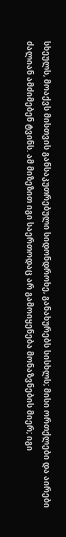სხეულს, მოაქვს მისთვის განსაკუთრებული სიდონდროხე, განახურებს სისხლს; მისი ორთქლები და აირები ძალიან ამძიმებენ ტვინს. ამ მიზეზით იგი საერთოდაც არ გამოიყენება მონაზვნების მიერ; იგი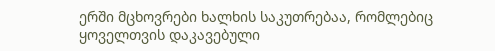ერში მცხოვრები ხალხის საკუთრებაა, რომლებიც ყოველთვის დაკავებული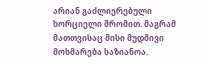არიან გაძლიერებული ხორციელი შრომით. მაგრამ მათთვისაც მისი მუდმივი მოხმარება საზიანოა.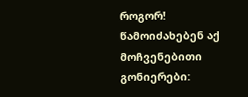როგორ! წამოიძახებენ აქ მოჩვენებითი გონიერები: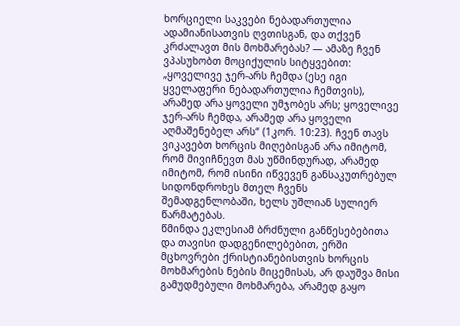ხორციელი საკვები ნებადართულია ადამიანისათვის ღვთისგან, და თქვენ კრძალავთ მის მოხმარებას? — ამაზე ჩვენ ვპასუხობთ მოციქულის სიტყვებით: „ყოველივე ჯერ-არს ჩემდა (ესე იგი ყველაფერი ნებადართულია ჩემთვის), არამედ არა ყოველი უმჯობეს არს; ყოველივე ჯერ-არს ჩემდა, არამედ არა ყოველი აღმაშენებელ არს“ (1კორ. 10:23). ჩვენ თავს ვიკავებთ ხორცის მიღებისგან არა იმიტომ, რომ მივიჩნევთ მას უწმინდურად, არამედ იმიტომ, რომ ისინი იწვევენ განსაკუთრებულ სიდონდროხეს მთელ ჩვენს შემადგენლობაში, ხელს უშლიან სულიერ წარმატებას.
წმინდა ეკლესიამ ბრძნული განწესებებითა და თავისი დადგენილებებით, ერში მცხოვრები ქრისტიანებისთვის ხორცის მოხმარების ნების მიცემისას, არ დაუშვა მისი გამუდმებული მოხმარება, არამედ გაყო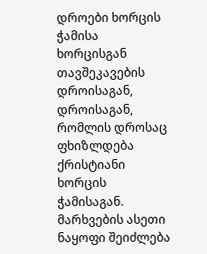დროები ხორცის ჭამისა ხორცისგან თავშეკავების დროისაგან, დროისაგან, რომლის დროსაც ფხიზლდება ქრისტიანი ხორცის ჭამისაგან. მარხვების ასეთი ნაყოფი შეიძლება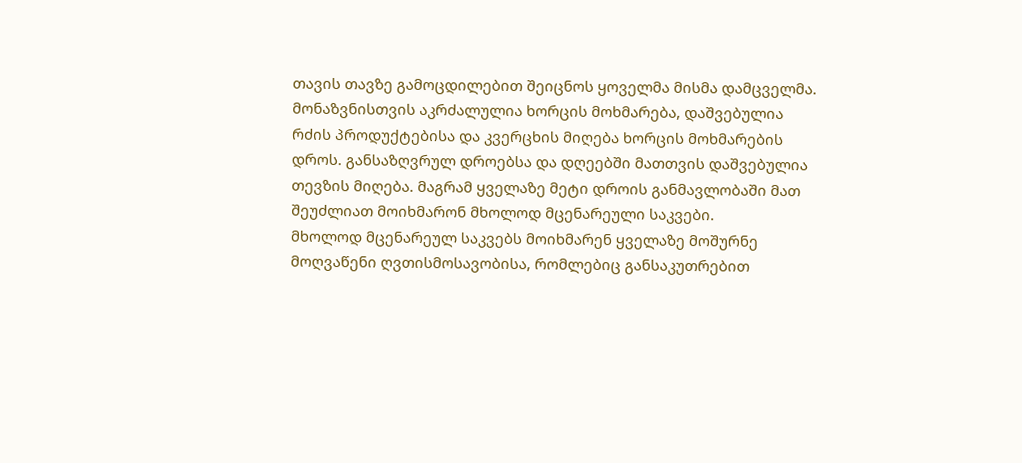თავის თავზე გამოცდილებით შეიცნოს ყოველმა მისმა დამცველმა.
მონაზვნისთვის აკრძალულია ხორცის მოხმარება, დაშვებულია რძის პროდუქტებისა და კვერცხის მიღება ხორცის მოხმარების დროს. განსაზღვრულ დროებსა და დღეებში მათთვის დაშვებულია თევზის მიღება. მაგრამ ყველაზე მეტი დროის განმავლობაში მათ შეუძლიათ მოიხმარონ მხოლოდ მცენარეული საკვები.
მხოლოდ მცენარეულ საკვებს მოიხმარენ ყველაზე მოშურნე მოღვაწენი ღვთისმოსავობისა, რომლებიც განსაკუთრებით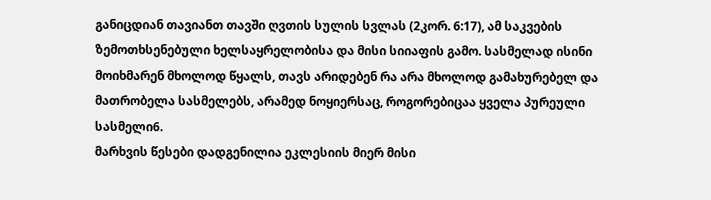განიცდიან თავიანთ თავში ღვთის სულის სვლას (2კორ. 6:17), ამ საკვების ზემოთხსენებული ხელსაყრელობისა და მისი სიიაფის გამო. სასმელად ისინი მოიხმარენ მხოლოდ წყალს, თავს არიდებენ რა არა მხოლოდ გამახურებელ და მათრობელა სასმელებს, არამედ ნოყიერსაც, როგორებიცაა ყველა პურეული სასმელი6.
მარხვის წესები დადგენილია ეკლესიის მიერ მისი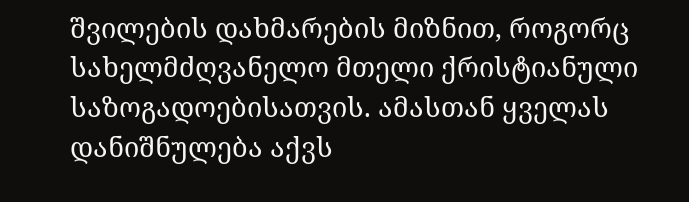შვილების დახმარების მიზნით, როგორც სახელმძღვანელო მთელი ქრისტიანული საზოგადოებისათვის. ამასთან ყველას დანიშნულება აქვს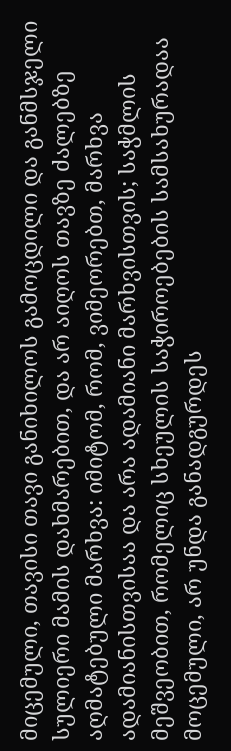მიცემული, თავისი თავი განიხილოს გამოცდილი და განმსჯელი სულიერი მამის დახმარებით, და არ აიღოს თავზე ძალებზე აღმატებული მარხვა: იმიტომ, რომ, ვიმეორებთ, მარხვა ადამიანისთვისაა და არა ადამიანი მარხვისთვის; საჭმლის მეშვეობით, რომელიც სხეულის საჭიროებების სამსახურადაა მოცემული, არ უნდა განადგურდეს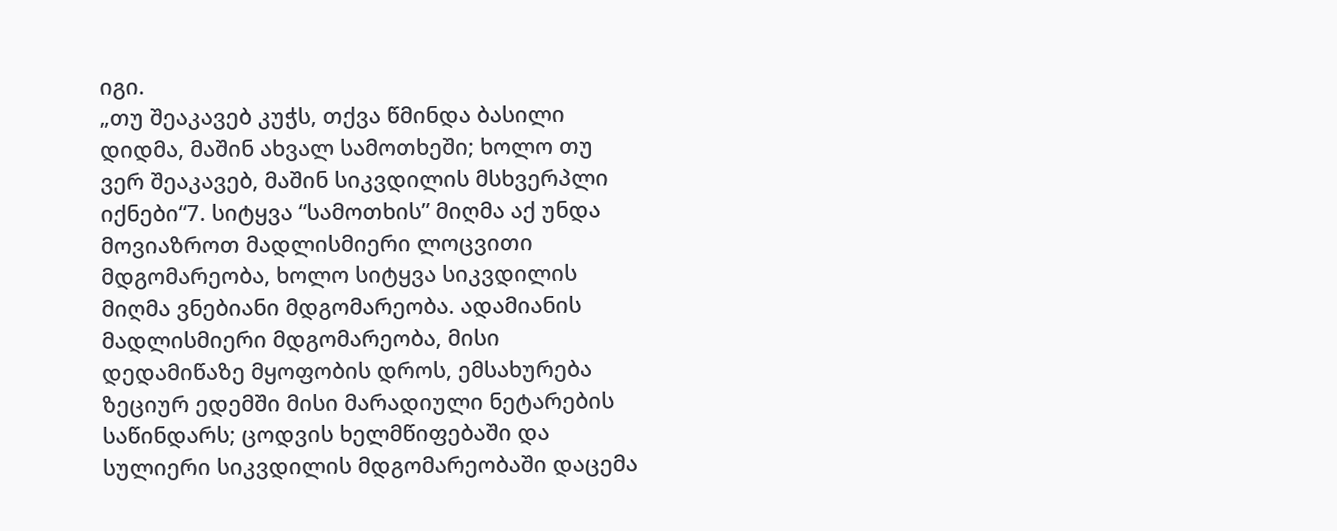იგი.
„თუ შეაკავებ კუჭს, თქვა წმინდა ბასილი დიდმა, მაშინ ახვალ სამოთხეში; ხოლო თუ ვერ შეაკავებ, მაშინ სიკვდილის მსხვერპლი იქნები“7. სიტყვა “სამოთხის” მიღმა აქ უნდა მოვიაზროთ მადლისმიერი ლოცვითი მდგომარეობა, ხოლო სიტყვა სიკვდილის მიღმა ვნებიანი მდგომარეობა. ადამიანის მადლისმიერი მდგომარეობა, მისი დედამიწაზე მყოფობის დროს, ემსახურება ზეციურ ედემში მისი მარადიული ნეტარების საწინდარს; ცოდვის ხელმწიფებაში და სულიერი სიკვდილის მდგომარეობაში დაცემა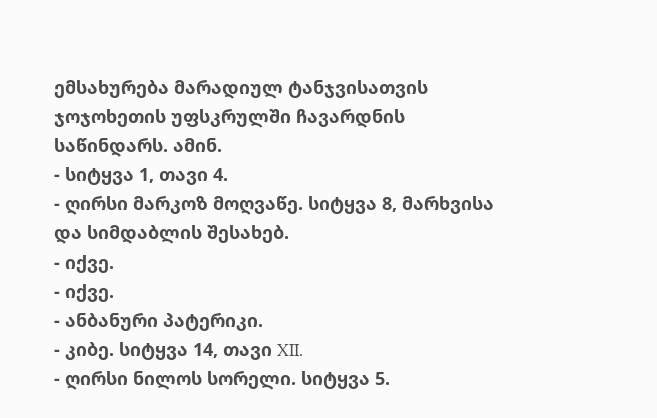ემსახურება მარადიულ ტანჯვისათვის ჯოჯოხეთის უფსკრულში ჩავარდნის საწინდარს. ამინ.
- სიტყვა 1, თავი 4.
- ღირსი მარკოზ მოღვაწე. სიტყვა 8, მარხვისა და სიმდაბლის შესახებ.
- იქვე.
- იქვე.
- ანბანური პატერიკი.
- კიბე. სიტყვა 14, თავი XII.
- ღირსი ნილოს სორელი. სიტყვა 5.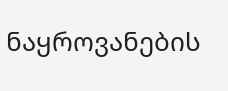ნაყროვანების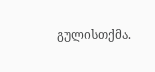გულისთქმა.